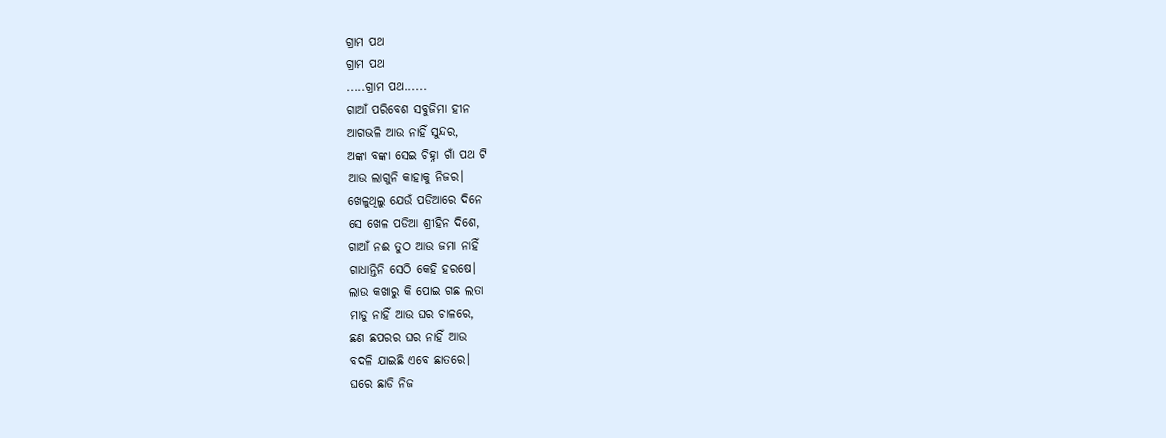ଗ୍ରାମ ପଥ
ଗ୍ରାମ ପଥ
.....ଗ୍ରାମ ପଥ......
ଗାଆଁ ପରିବେଶ ସବୁଜିମା ହୀନ
ଆଗଭଳି ଆଉ ନାହିଁ ସୁନ୍ଦର,
ଅଙ୍କା ବଙ୍କା ସେଇ ଚିହ୍ନା ଗାଁ ପଥ ଟି
ଆଉ ଲାଗୁନି କାହାକୁ ନିଜର।
ଖେଳୁଥିଲୁ ଯେଉଁ ପଡିଆରେ ଦିନେ
ସେ ଖେଳ ପଡିଆ ଶ୍ରୀହିନ ଦିଶେ,
ଗାଆଁ ନଈ ତୁଠ ଆଉ ଜମା ନାହିଁ
ଗାଧାନ୍ତିନି ସେଠି କେହି ହରଷେ।
ଲାଉ କଖାରୁ କି ପୋଇ ଗଛ ଲତା
ମାଡୁ ନାହିଁ ଆଉ ଘର ଚାଳରେ,
ଛଣ ଛପରର ଘର ନାହିଁ ଆଉ
ବଦଳି ଯାଇଛି ଏବେ ଛାତରେ।
ଘରେ ଛାଡି ନିଜ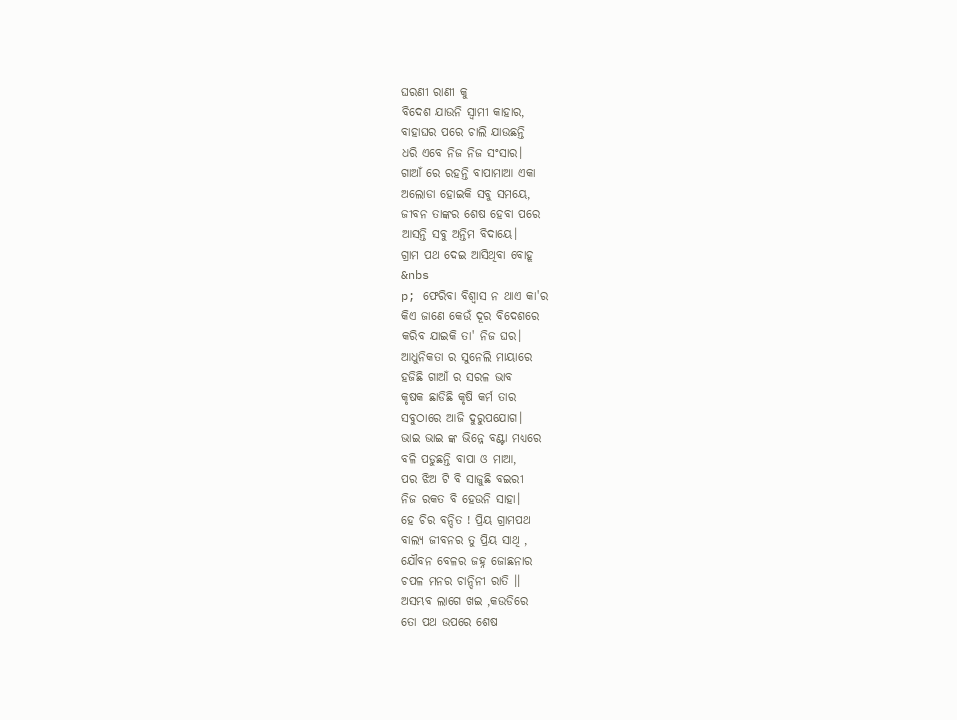ଘରଣୀ ରାଣୀ କୁ
ବିଦେଶ ଯାଉନି ସ୍ବାମୀ କାହାର,
ବାହାଘର ପରେ ଚାଲି ଯାଉଛନ୍ତି
ଧରି ଏବେ ନିଜ ନିଜ ସଂସାର।
ଗାଆଁ ରେ ରହନ୍ତି ବାପାମାଆ ଏକା
ଅଲୋଡା ହୋଇକି ସବୁ ସମୟେ,
ଜୀବନ ତାଙ୍କର ଶେଷ ହେବା ପରେ
ଆସନ୍ତି ସବୁ ଅନ୍ତିମ ବିଦାୟେ।
ଗ୍ରାମ ପଥ ଦେଇ ଆସିଥିବା ବୋହୂ
&nbs
p; ଫେରିବା ବିଶ୍ୱାସ ନ ଥାଏ କା'ର
କିଏ ଜାଣେ କେଉଁ ଦୂର ବିଦେଶରେ
କରିବ ଯାଇକି ତା' ନିଜ ଘର।
ଆଧୁନିକତା ର ସୁନେଲି ମାୟାରେ
ହଜିଛି ଗାଆଁ ର ସରଳ ଭାବ
କୃଷକ ଛାଡିଛି କୃଷି କର୍ମ ତାର
ସବୁଠାରେ ଆଜି ଦୁରୁପଯୋଗ।
ଭାଇ ଭାଇ ଙ୍କ ଭିନ୍ନେ ବଣ୍ଟା ମଧ୍ୟରେ
ବଳି ପଡୁଛନ୍ତି ବାପା ଓ ମାଆ,
ପର ଝିଅ ଟି ବି ସାଜୁଛି ବଇରୀ
ନିଜ ରକତ ବି ହେଉନି ସାହା।
ହେ ଚିର ବନ୍ଦିତ ! ପ୍ରିୟ ଗ୍ରାମପଥ
ବାଲ୍ୟ ଜୀବନର ତୁ ପ୍ରିୟ ସାଥି ,
ଯୌବନ ବେଳର ଜହ୍ନ ଜୋଛନାର
ଚପଳ ମନର ଚାନ୍ଦିନୀ ରାତି ।।
ଅସମ୍ଭବ ଲାଗେ ଖଇ ,କଉଡିରେ
ତୋ ପଥ ଉପରେ ଶେଷ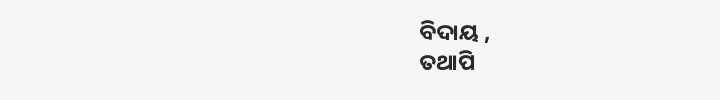ବିଦାୟ ,
ତଥାପି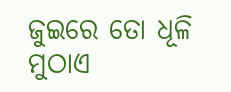ଜୁଇରେ ତୋ ଧୂଳି ମୁଠାଏ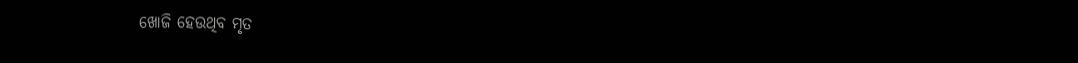ଖୋଜି ହେଉଥିବ ମୃତ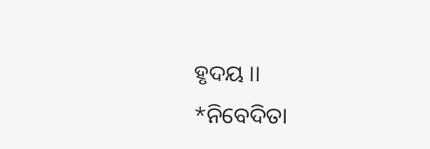ହୃଦୟ ।।
*ନିବେଦିତା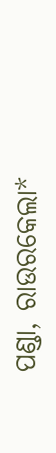ପଣ୍ଡା, ରାଉରକେଲା*